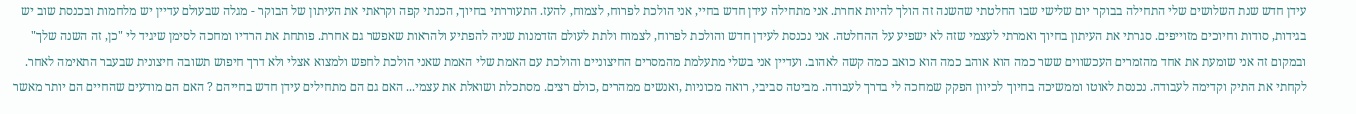עידן חדש שנת השלושים שלי התחילה בבוקר יום שלישי שבו החלטתי שהשנה זה הולך להיות אחרת. אני מתחילה עידן חדש בחיי, אני הולכת לפרוח, לצמוח, להעז. התעוררתי בחיוך, הכנתי קפה וקראתי את העיתון של הבוקר - מגלה שבעולם עדיין יש מלחמות ובכנסת שוב יש בגידות, סודות וחיוכים מזוייפים. סגרתי את העיתון בחיוך ואמרתי לעצמי שזה לא ישפיע על ההחלטה. אני נכנסת לעידן חדש והולכת לפרוח, לצמוח ולתת לעולם הזדמנות שניה להפתיע ולהראות שאפשר גם אחרת. פותחת את הרדיו ומחכה לסימן שיגיד לי "כן, זה השנה שלך" ובמקום זה אני שומעת את אחד מהזמרים העכשווים ששר כמה הוא אוהב כמה הוא כואב כמה קשה לאהוב. ועדיין אני בשלי מתעלמת מהמסרים החיצוניים והולכת עם האמת שלי האמת שאני הולכת לחפש ולמצוא אצלי ולא דרך חיפוש תשובה חיצונית שבעבר התאימה לאחר. לקחתי את התיק וקדימה לעבודה. נכנסת לאוטו וממשיכה בחיוך לכיוון הפקק שמחכה לי בדרך לעבודה. מביטה סביבי, רואה מכוניות ,ואנשים ממהרים ,כולם רצים. מסתכלת ושואלת את עצמי... האם גם הם מתחילים עידן חדש בחייהם ? האם הם מודעים שהחיים הם יותר מאשר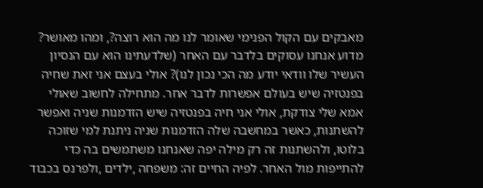מאבקים עם הקול הפנימי שאומר לנו מה הוא רוצה?, ומהו מאושר? מדוע אנחנו עסוקים בלדבר עם האחר (שלדעתינו הוא עם הנסיון העשיר שלו וודאי יודע מה הכי נכון לנו)? אולי בעצם אני זאת שחיה בפנטזיה שיש בעולם אפשרות לדבר אחר. מתחילה לחשוב שאולי אמא שלי צודקת, אולי אני חיה בפנטזיה שיש הזדמנות שניה ואפשר להשתנות, כאשר במחשבה שלה הזדמנות שניה ניתנת למי שזוכה בלוטו, ולהשתנות זה רק מילה יפה שאנחנו משתמשים בה כדי להתייפות מול האחר. לפיה החיים זה: משפחה ,ילדים ,ולפרנס בכבוד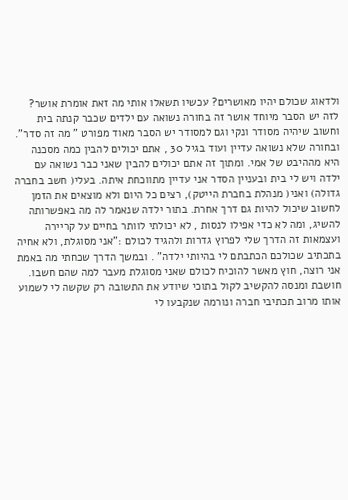ולדאוג שכולם יהיו מאושרים? עכשיו תשאלו אותי מה זאת אומרת אושר? לזה יש הסבר מיוחד אושר זה בחורה נשואה עם ילדים שכבר קנתה בית וחשוב שיהיה מסודר ונקי וגם למסודר יש הסבר מאוד מפורט " מה זה סדר". ובחורה שלא נשואה עדיין ועוד בגיל 30 , אתם יכולים להבין כמה מסכנה היא מההיבט של אמי. ומתוך זה אתם יכולים להבין שאני כבר נשואה עם ילדה ויש לי בית ובעניין הסדר אני עדיין מתווכחת איתה. בעלי( חשב בחברה גדולה) ואני( מנהלת בחברת הייטק), רצים כל היום ולא מוצאים את הזמן לחשוב שיכול להיות גם דרך אחרת. בתור ילדה שנאמר לה מה באפשרותה להשיג, ומה לא כדי אפילו לנסות , לא יכולתי לוותר בחיים על קריירה ועצמאות זה הדרך שלי לפרוץ גדרות ולהגיד לכולם :"אני מסוגלת, ולא אחיה בתכתיב שכולכם הכתבתם לי בהיותי ילדה" . ובמשך הדרך שכחתי מה באמת אני רוצה, חוץ מאשר להוכיח לכולם שאני מסוגלת מעבר למה שהם חשבו. חושבת ומנסה להקשיב לקול בתוכי שיודע את התשובה רק שקשה לי לשמוע אותו מרוב תכתיבי חברה ונורמה שנקבעו לי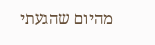מהיום שהגעתי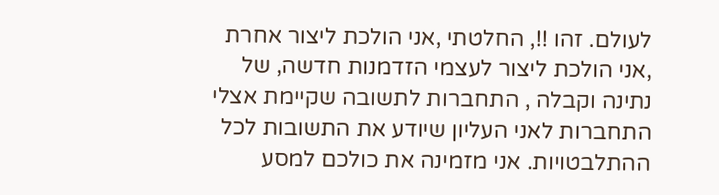לעולם. זהו !!, החלטתי ,אני הולכת ליצור אחרת ,אני הולכת ליצור לעצמי הזדמנות חדשה, של נתינה וקבלה , התחברות לתשובה שקיימת אצלי התחברות לאני העליון שיודע את התשובות לכל ההתלבטויות. אני מזמינה את כולכם למסע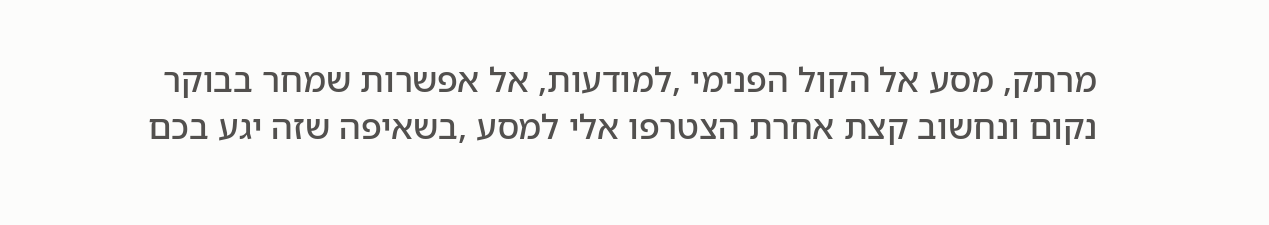מרתק, מסע אל הקול הפנימי ,למודעות, אל אפשרות שמחר בבוקר נקום ונחשוב קצת אחרת הצטרפו אלי למסע ,בשאיפה שזה יגע בכם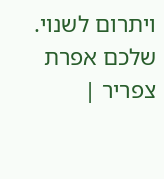ויתרום לשנוי. שלכם אפרת צפריר |